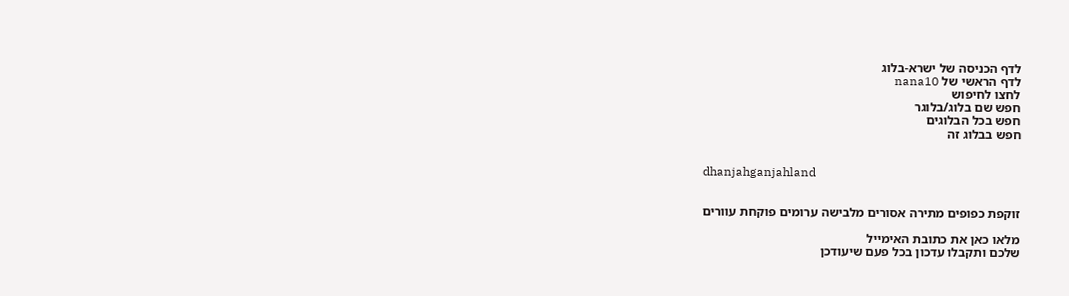לדף הכניסה של ישרא-בלוג
לדף הראשי של nana10
לחצו לחיפוש
חפש שם בלוג/בלוגר
חפש בכל הבלוגים
חפש בבלוג זה


dhanjahganjahland


זוקפת כפופים מתירה אסורים מלבישה ערומים פוקחת עוורים

מלאו כאן את כתובת האימייל
שלכם ותקבלו עדכון בכל פעם שיעודכן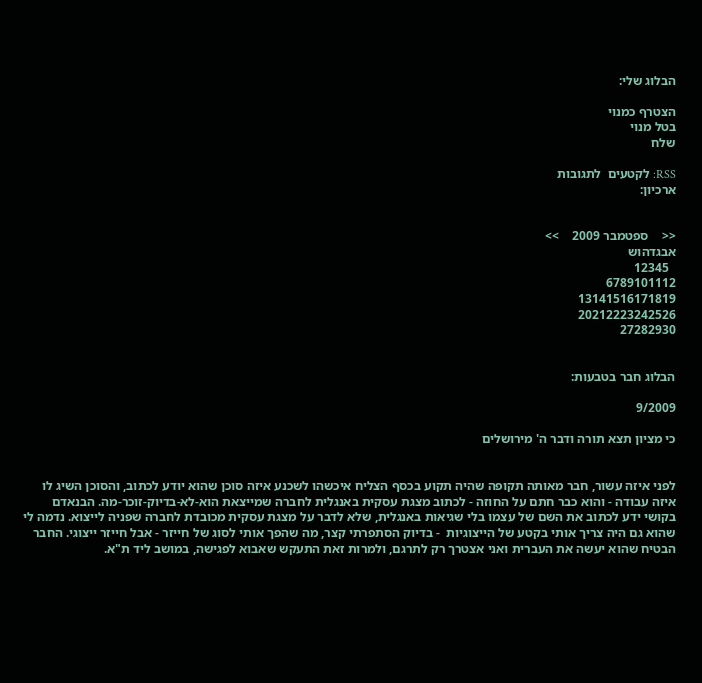הבלוג שלי:

הצטרף כמנוי
בטל מנוי
שלח

RSS: לקטעים  לתגובות
ארכיון:


<<    ספטמבר 2009    >>
אבגדהוש
  12345
6789101112
13141516171819
20212223242526
27282930


הבלוג חבר בטבעות:

9/2009

כי מציון תצא תורה ודבר ה' מירושלים


לפני איזה עשור, חבר מאותה תקופה שהיה תקוע בכסף הצליח איכשהו לשכנע איזה סוכן שהוא יודע לכתוב, והסוכן השיג לו איזה עבודה - והוא כבר חתם על החוזה - לכתוב מצגת עסקית באנגלית לחברה שמייצאת הוא-לא-בדיוק-זוכר-מה. הבנאדם בקושי ידע לכתוב את השם של עצמו בלי שגיאות באנגלית, שלא לדבר על מצגת עסקית מכובדת לחברה שפניה לייצוא. נדמה לי שהוא גם היה צריך אותי בקטע של הייצוגיות  - בדיוק הסתפרתי קצר, מה שהפך אותי לסוג של חייזר - אבל חייזר ייצוגי. החבר הבטיח שהוא יעשה את העברית ואני אצטרך רק לתרגם, ולמרות זאת התעקש שאבוא לפגישה, במושב ליד ת"א.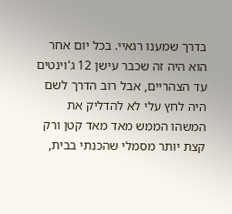בדרך שמענו רגאיי. בכל יום אחר הוא היה זה שכבר עישן 12 ג'וינטים עד הצהריים, אבל רוב הדרך לשם היה לחץ עלי לא להדליק את המשהו הממש מאד מאד קטן ורק קצת יותר מסמלי שהכנתי בבית,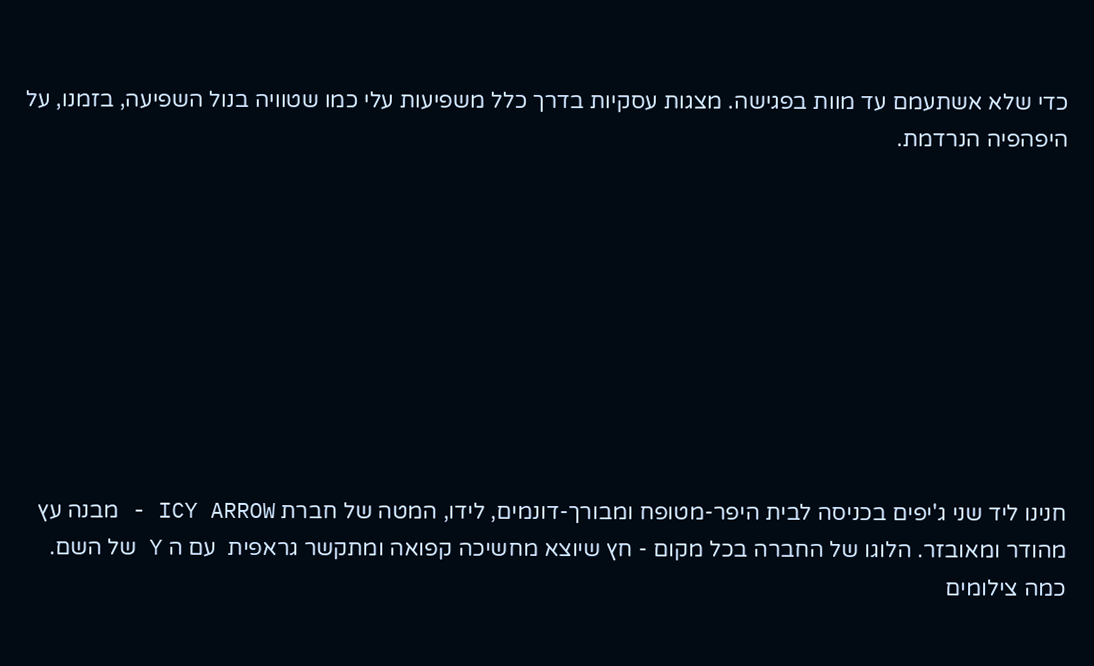כדי שלא אשתעמם עד מוות בפגישה. מצגות עסקיות בדרך כלל משפיעות עלי כמו שטוויה בנול השפיעה, בזמנו, על היפהפיה הנרדמת.









חנינו ליד שני ג'יפים בכניסה לבית היפר-מטופח ומבורך-דונמים, לידו, המטה של חברת ICY ARROW - מבנה עץ מהודר ומאובזר. הלוגו של החברה בכל מקום - חץ שיוצא מחשיכה קפואה ומתקשר גראפית  עם ה Y של השם. כמה צילומים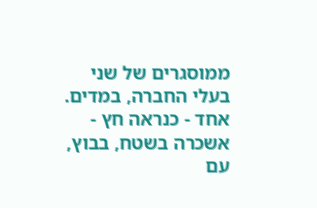ממוסגרים של שני בעלי החברה, במדים. אחד - כנראה חץ - אשכרה בשטח, בבוץ, עם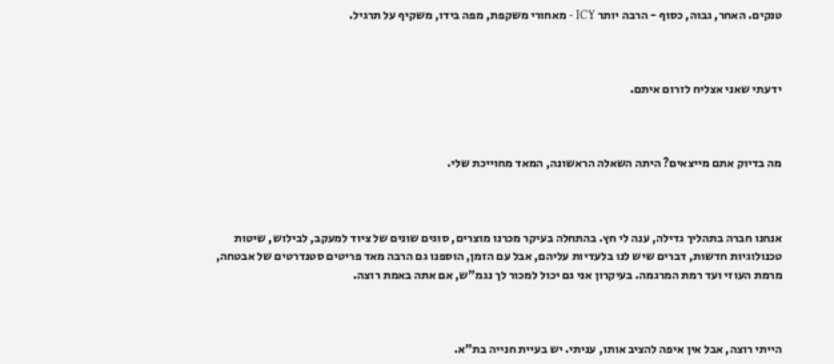טנקים. האחר, גבוה, כסוף - הרבה יותר ICY - מאחורי משקפת, מפה בידו, משקיף על תרגיל.



ידעתי שאני אצליח לזרום איתם.



מה בדיוק אתם מייצאים? היתה השאלה הראשונה, המאד מחוייכת שלי.



אנחנו חברה בתהליך גדילה, ענה לי חץ. בהתחלה בעיקר מכרנו מוצרים, סוגים שונים של ציוד למעקב, לבילוש, שיטות טכנולוגיות חדשות, דברים שיש לנו בלעדיות עליהם, אבל עם הזמן, הוספנו גם הרבה מאד פריטים סטנדרטים של אבטחה, מרמת העוזי ועד רמת המרגמה. בעיקרון אני גם יכול למכור לך נגמ"ש, אם אתה באמת רוצה.



הייתי רוצה, אבל אין איפה להציב אותו, עניתי. יש בעיית חנייה בת"א.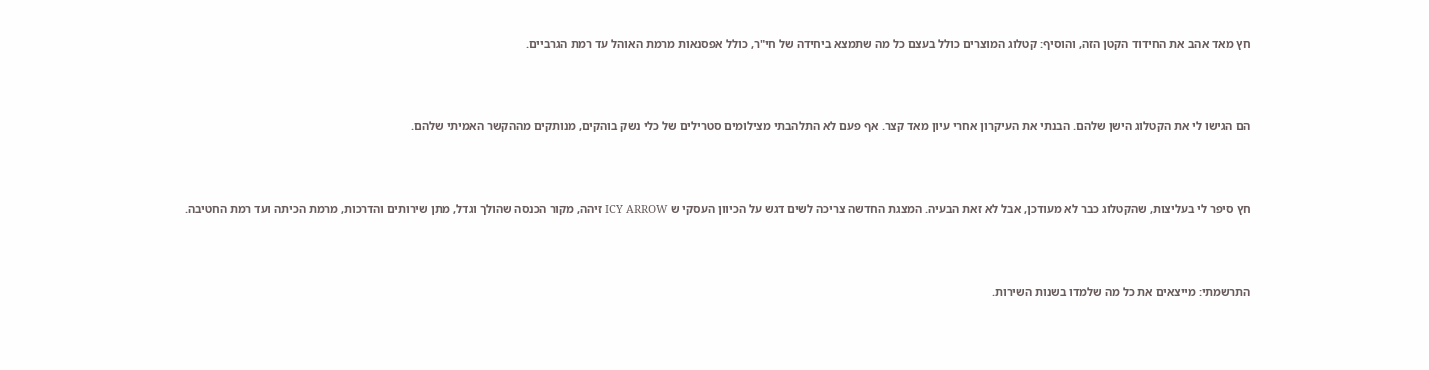חץ מאד אהב את החידוד הקטן הזה, והוסיף: קטלוג המוצרים כולל בעצם כל מה שתמצא ביחידה של חי"ר, כולל אפסנאות מרמת האוהל עד רמת הגרביים.



הם הגישו לי את הקטלוג הישן שלהם. הבנתי את העיקרון אחרי עיון מאד קצר. אף פעם לא התלהבתי מצילומים סטרילים של כלי נשק בוהקים, מנותקים מההקשר האמיתי שלהם.



חץ סיפר לי בעליצות, שהקטלוג כבר לא מעודכן, אבל לא זאת הבעיה. המצגת החדשה צריכה לשים דגש על הכיוון העסקי ש ICY ARROW זיהה, מקור הכנסה שהולך וגדל, מתן שירותים והדרכות, מרמת הכיתה ועד רמת החטיבה.



התרשמתי: מייצאים את כל מה שלמדו בשנות השירות.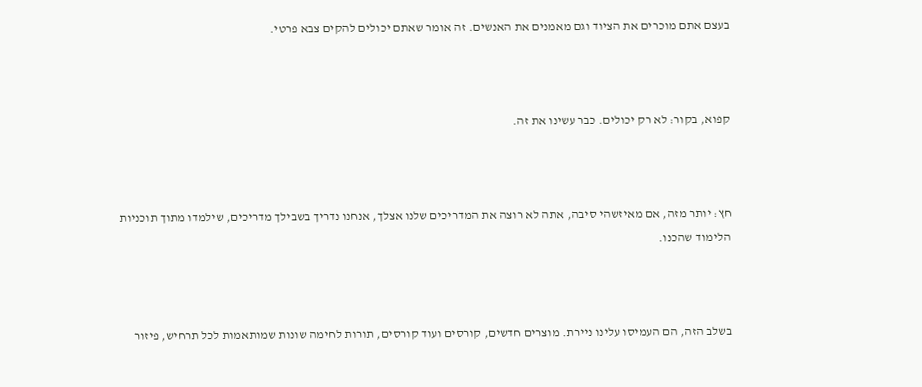בעצם אתם מוכרים את הציוד וגם מאמנים את האנשים. זה אומר שאתם יכולים להקים צבא פרטי.



קפוא, בקור: לא רק יכולים. כבר עשינו את זה.



חץ: יותר מזה, אם מאיזשהי סיבה, אתה לא רוצה את המדריכים שלנו אצלך, אנחנו נדריך בשבילך מדריכים, שילמדו מתוך תוכניות הלימוד שהכנו.



בשלב הזה, הם העמיסו עלינו ניירת. מוצרים חדשים, קורסים ועוד קורסים, תורות לחימה שונות שמותאמות לכל תרחיש, פיזור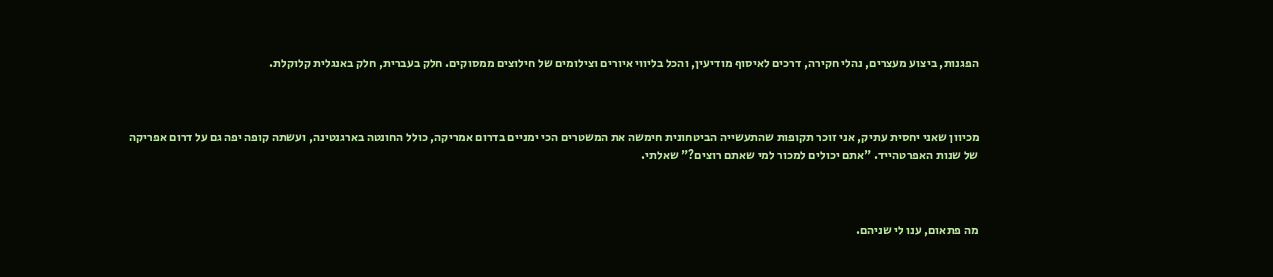הפגנות, ביצוע מעצרים, נהלי חקירה, דרכים לאיסוף מודיעין, והכל בליווי איורים וצילומים של חילוצים ממסוקים. חלק בעברית, חלק באנגלית קלוקלת.



מכיוון שאני יחסית עתיק, אני זוכר תקופות שהתעשייה הביטחונית חימשה את המשטרים הכי ימניים בדרום אמריקה, כולל החונטה בארגנטינה, ועשתה קופה יפה גם על דרום אפריקה של שנות האפרטהייד. "אתם יכולים למכור למי שאתם רוצים?" שאלתי.



מה פתאום, ענו לי שניהם.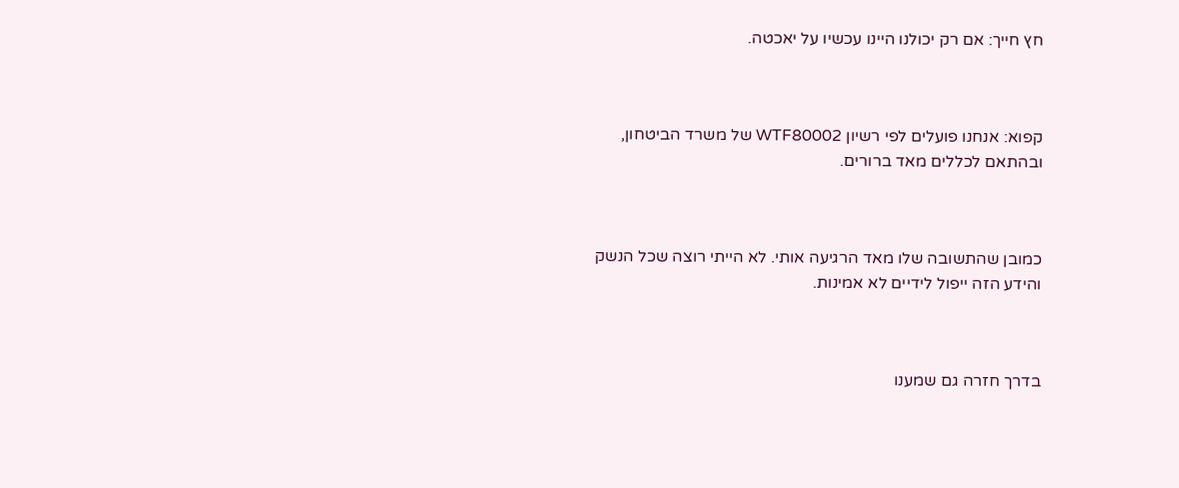חץ חייך: אם רק יכולנו היינו עכשיו על יאכטה.



קפוא: אנחנו פועלים לפי רשיון WTF80002 של משרד הביטחון, ובהתאם לכללים מאד ברורים.



כמובן שהתשובה שלו מאד הרגיעה אותי. לא הייתי רוצה שכל הנשק והידע הזה ייפול לידיים לא אמינות.



בדרך חזרה גם שמענו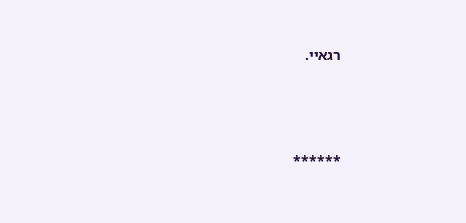רגאיי.



******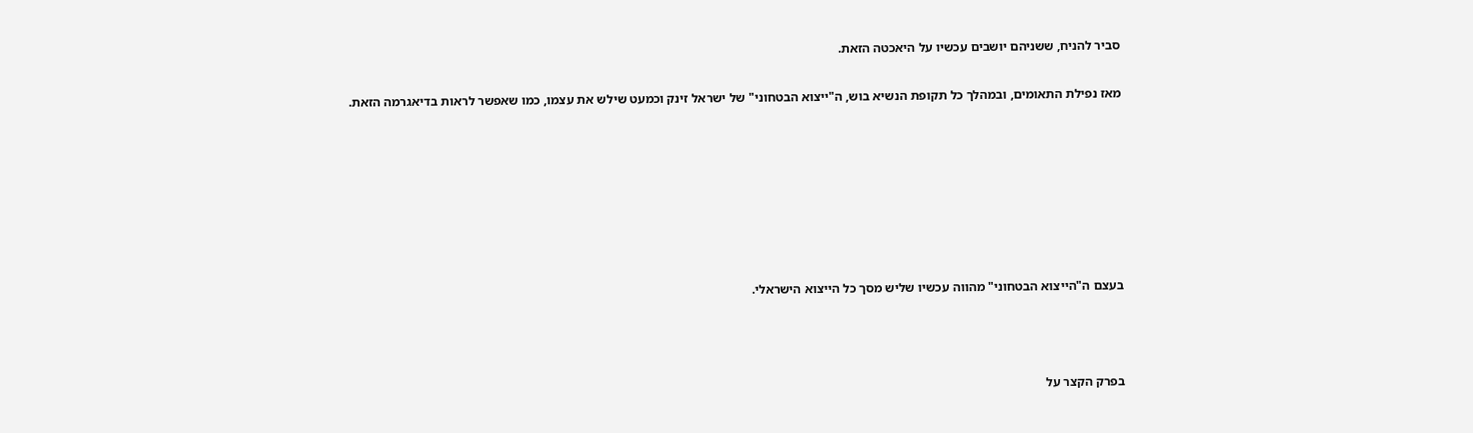סביר להניח, ששניהם יושבים עכשיו על היאכטה הזאת.

מאז נפילת התאומים, ובמהלך כל תקופת הנשיא בוש, ה"ייצוא הבטחוני" של ישראל זינק וכמעט שילש את עצמו, כמו שאפשר לראות בדיאגרמה הזאת.







בעצם ה"הייצוא הבטחוני" מהווה עכשיו שליש מסך כל הייצוא הישראלי.



בפרק הקצר על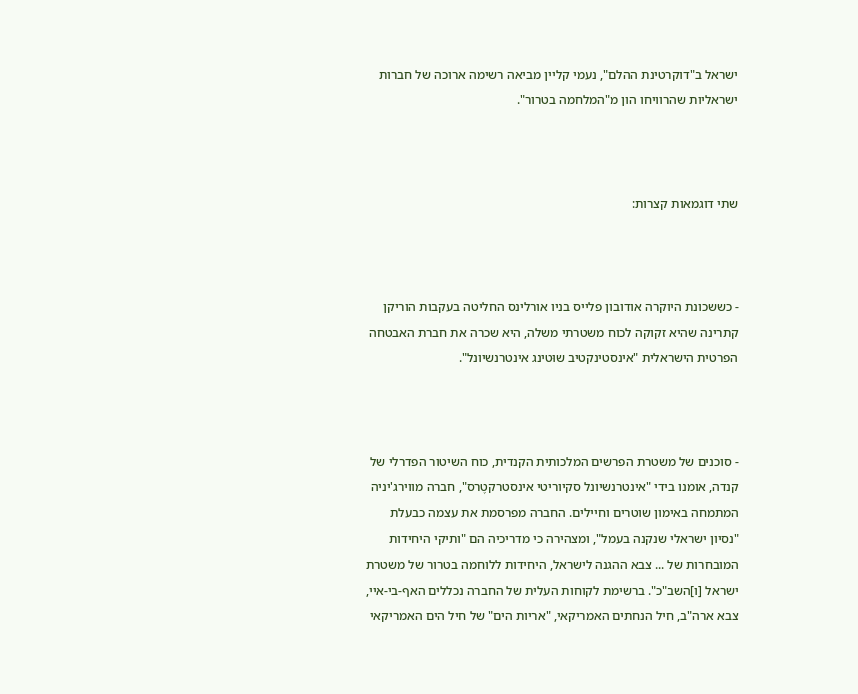ישראל ב"דוקרטינת ההלם", נעמי קליין מביאה רשימה ארוכה של חברות ישראליות שהרוויחו הון מ"המלחמה בטרור".



שתי דוגמאות קצרות:



- כששכונת היוקרה אודובון פלייס בניו אורלינס החליטה בעקבות הוריקן קתרינה שהיא זקוקה לכוח משטרתי משלה, היא שכרה את חברת האבטחה הפרטית הישראלית "אינסטינקטיב שוּטינג אינטרנשיונל".



- סוכנים של משטרת הפרשים המלכותית הקנדית, כוח השיטור הפדרלי של קנדה, אומנו בידי "אינטרנשיונל סקיוריטי אינסטרקטֶרס", חברה מווירג'יניה המתמחה באימון שוטרים וחיילים. החברה מפרסמת את עצמה כבעלת "נסיון ישראלי שנקנה בעמל", ומצהירה כי מדריכיה הם "ותיקי היחידות המובחרות של ... צבא ההגנה לישראל, היחידות ללוחמה בטרור של משטרת ישראל [ו]השב"כ". ברשימת לקוחות העלית של החברה נכללים האף-בי-איי, צבא ארה"ב, חיל הנחתים האמריקאי, "אריות הים" של חיל הים האמריקאי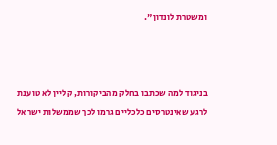ומשטרת לונדון".



בניגוד למה שכתבו בחלק מהביקורות, קליין לא טוענת לרגע שאינטרסים כלכליים גרמו לכך שממשלות ישראל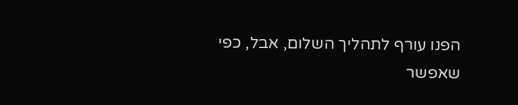הפנו עורף לתהליך השלום, אבל, כפי שאפשר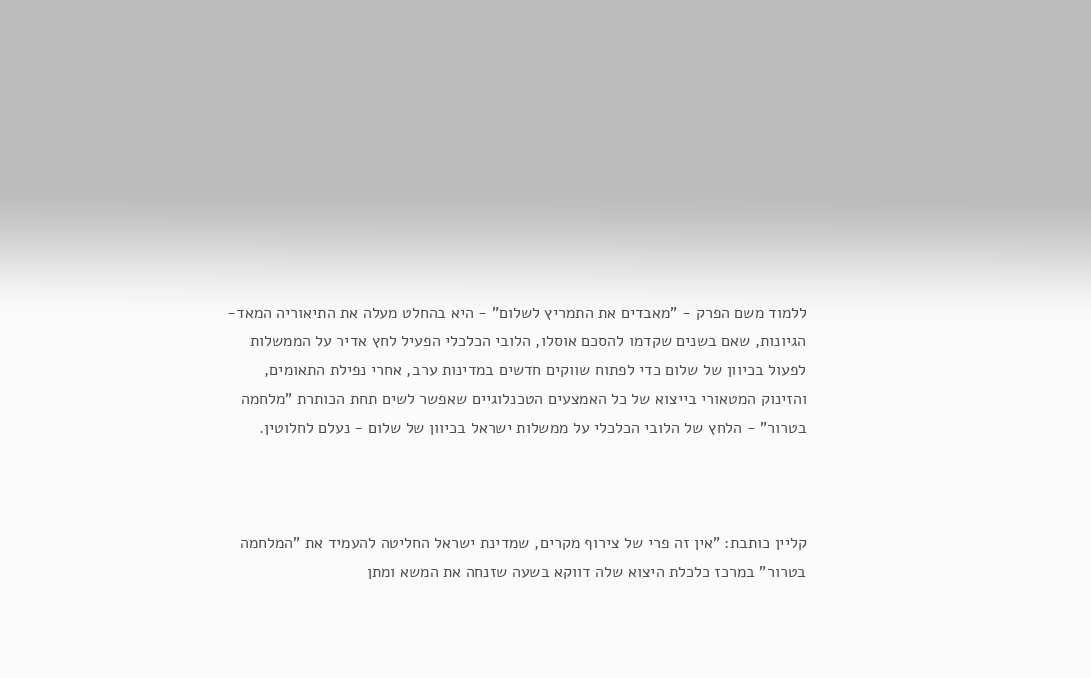ללמוד משם הפרק - "מאבדים את התמריץ לשלום" - היא בהחלט מעלה את התיאוריה המאד-הגיונות, שאם בשנים שקדמו להסכם אוסלו, הלובי הכלכלי הפעיל לחץ אדיר על הממשלות לפעול בכיוון של שלום כדי לפתוח שווקים חדשים במדינות ערב, אחרי נפילת התאומים, והזינוק המטאורי בייצוא של כל האמצעים הטכנלוגיים שאפשר לשים תחת הכותרת "מלחמה בטרור" - הלחץ של הלובי הכלכלי על ממשלות ישראל בכיוון של שלום - נעלם לחלוטין.



קליין כותבת: "אין זה פרי של צירוף מקרים, שמדינת ישראל החליטה להעמיד את "המלחמה בטרור" במרכז כלכלת היצוא שלה דווקא בשעה שזנחה את המשא ומתן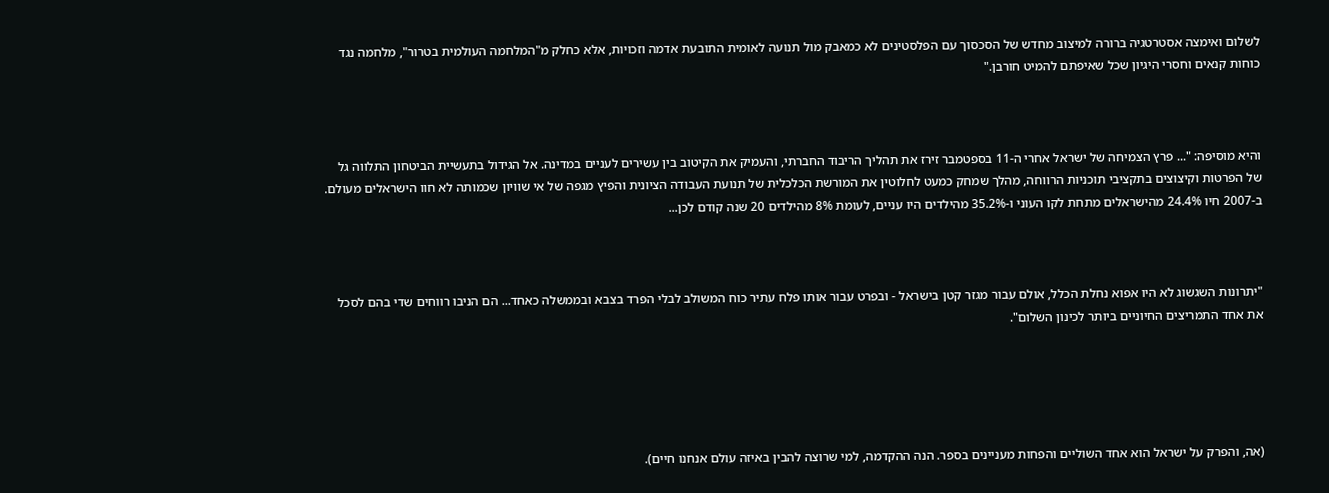לשלום ואימצה אסטרטגיה ברורה למיצוב מחדש של הסכסוך עם הפלסטינים לא כמאבק מול תנועה לאומית התובעת אדמה וזכויות, אלא כחלק מ"המלחמה העולמית בטרור", מלחמה נגד כוחות קנאים וחסרי היגיון שכל שאיפתם להמיט חורבן."



והיא מוסיפה: "... פרץ הצמיחה של ישראל אחרי ה-11 בספטמבר זירז את תהליך הריבוד החברתי, והעמיק את הקיטוב בין עשירים לעניים במדינה. אל הגידול בתעשיית הביטחון התלווה גל של הפרטות וקיצוצים בתקציבי תוכניות הרווחה, מהלך שמחק כמעט לחלוטין את המורשת הכלכלית של תנועת העבודה הציונית והפיץ מגפה של אי שוויון שכמותה לא חוו הישראלים מעולם. ב-2007 חיו 24.4% מהישראלים מתחת לקו העוני ו-35.2% מהילדים היו עניים, לעומת 8% מהילדים 20 שנה קודם לכן...



"יתרונות השגשוג לא היו אפוא נחלת הכלל, אולם עבור מגזר קטן בישראל - ובפרט עבור אותו פלח עתיר כוח המשולב לבלי הפרד בצבא ובממשלה כאחד... הם הניבו רווחים שדי בהם לסכל את אחד התמריצים החיוניים ביותר לכינון השלום".





(אה, והפרק על ישראל הוא אחד השוליים והפחות מעניינים בספר. הנה ההקדמה, למי שרוצה להבין באיזה עולם אנחנו חיים).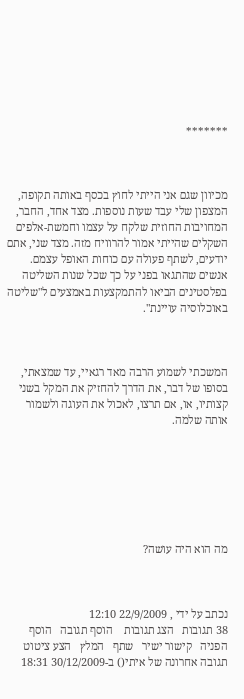*******



מכיוון שגם אני הייתי לחוץ בכסף באותה תקופה, המצפון שלי עבד שעות נוספות. מצד אחד, החבר, המחויבות החוזית שלקח על עצמו וחמשת-אלפים השקלים שהייתי אמור להרוויח מזה. מצד שני, אתם יודעים, לשתף פעולה עם כוחות האופל עצמם. אנשים שהתגאו בפני על כך שכל שנות השליטה בפלסטינים הביאו להתמקצעות באמצעים ל"שליטה באוכלוסיה עויינת".



המשכתי לשמוע הרבה מאד רגאיי, עד שמצאתי, בסופו של דבר, את הדרך להחזיק את המקל בשני קצותיו, או, אם תרצו, לאכול את העוגה ולשמור אותה שלמה.







מה הוא היה עושה?



נכתב על ידי , 22/9/2009 12:10
38 תגובות   הצג תגובות    הוסף תגובה   הוסף הפניה   קישור ישיר   שתף   המלץ   הצע ציטוט
תגובה אחרונה של איתי() ב-30/12/2009 18:31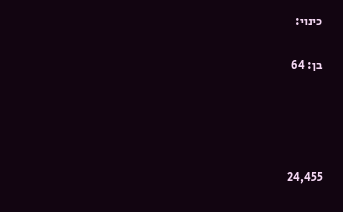כינוי:

בן: 64




24,455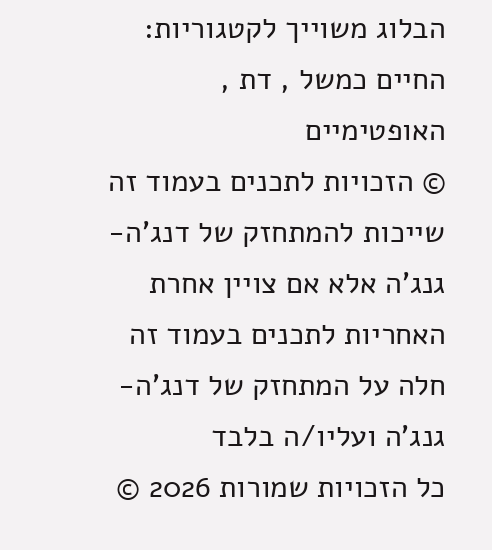הבלוג משוייך לקטגוריות: החיים כמשל , דת , האופטימיים
© הזכויות לתכנים בעמוד זה שייכות להמתחזק של דנג'ה-גנג'ה אלא אם צויין אחרת
האחריות לתכנים בעמוד זה חלה על המתחזק של דנג'ה-גנג'ה ועליו/ה בלבד
כל הזכויות שמורות 2026 ©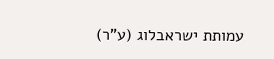עמותת ישראבלוג (ע"ר)